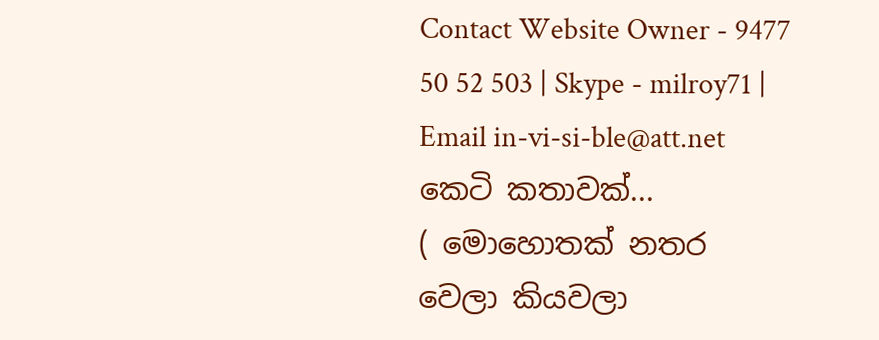Contact Website Owner - 9477 50 52 503 | Skype - milroy71 | Email in-vi-si-ble@att.net
කෙටි කතාවක්...
( මොහොතක් නතර වෙලා කියවලා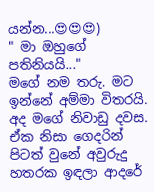යන්න...😍😍😍)
" මා ඔහුගේ පතිනියයි..."
මගේ නම තරු. මට ඉන්නේ අම්මා විතරයි. අද මගේ නිවාඩු දවස. ඒක නිසා ගෙදරින් පිටත් වුනේ අවුරුදු හතරක ඉඳලා ආදරේ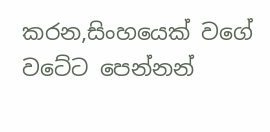කරන,සිංහයෙක් වගේ වටේට පෙන්නන්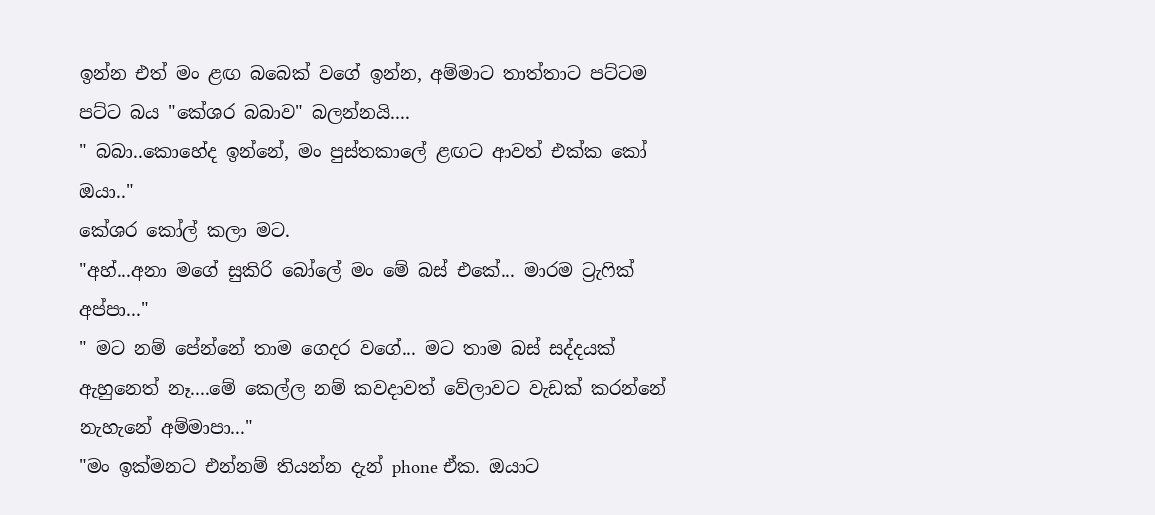ඉන්න එත් මං ළඟ බබෙක් වගේ ඉන්න, අම්මාට තාත්තාට පට්ටම පට්ට බය "කේශර බබාව" බලන්නයි....
" බබා..කොහේද ඉන්නේ, මං පුස්තකාලේ ළඟට ආවත් එක්ක කෝ ඔයා.."
කේශර කෝල් කලා මට.
"අහ්...අනා මගේ සුකිරි බෝලේ මං මේ බස් එකේ... මාරම ට්‍රැෆික් අප්පා..."
" මට නම් පේන්නේ තාම ගෙදර වගේ... මට තාම බස් සද්දයක් ඇහුනෙත් නෑ....මේ කෙල්ල නම් කවදාවත් වේලාවට වැඩක් කරන්නේ නැහැනේ අම්මාපා..."
"මං ඉක්මනට එන්නම් තියන්න දැන් phone ඒක. ඔයාට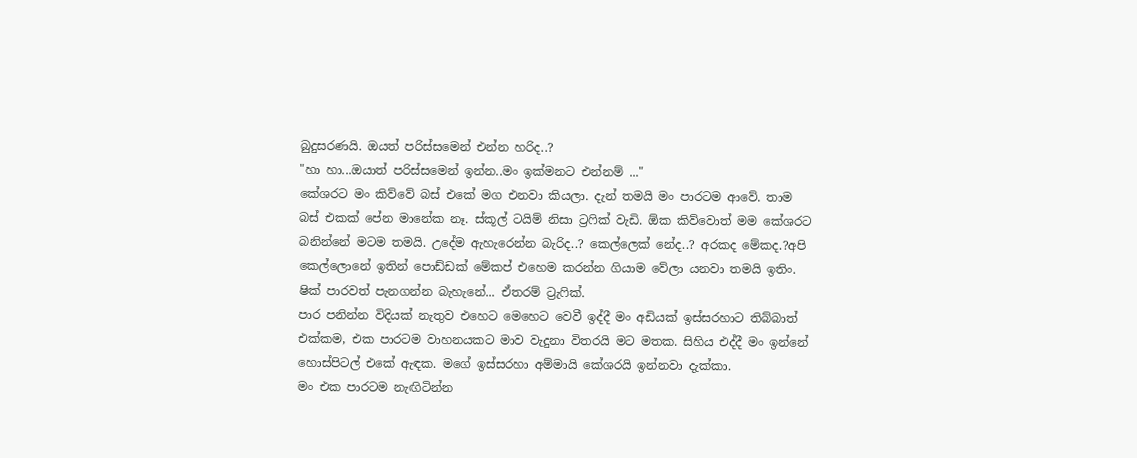බුදුසරණයි. ඔයත් පරිස්සමෙන් එන්න හරිද..?
"හා හා...ඔයාත් පරිස්සමෙන් ඉන්න..මං ඉක්මනට එන්නම් ..."
කේශරට මං කිව්වේ බස් එකේ මග එනවා කියලා. දැන් තමයි මං පාරටම ආවේ. තාම බස් එකක් පේන මානේක නෑ. ස්කූල් ටයිම් නිසා ට්‍රෆික් වැඩි. ඕක කිව්වොත් මම කේශරට බනින්නේ මටම තමයි. උදේම ඇහැරෙන්න බැරිද..? කෙල්ලෙක් නේද..? අරකද මේකද.?අපි කෙල්ලොනේ ඉතින් පොඩ්ඩක් මේකප් එහෙම කරන්න ගියාම වේලා යනවා තමයි ඉතිං. ෂික් පාරවත් පැනගන්න බැහැනේ... ඒතරම් ට්‍රැෆික්.
පාර පනින්න විදියක් නැතුව එහෙට මෙහෙට වෙවී ඉද්දී මං අඩියක් ඉස්සරහාට තිබ්බාත් එක්කම, එක පාරටම වාහනයකට මාව වැදුනා විතරයි මට මතක. සිහිය එද්දී මං ඉන්නේ හොස්පිටල් එකේ ඇඳක. මගේ ඉස්සරහා අම්මායි කේශරයි ඉන්නවා දැක්කා.
මං එක පාරටම නැඟිටින්න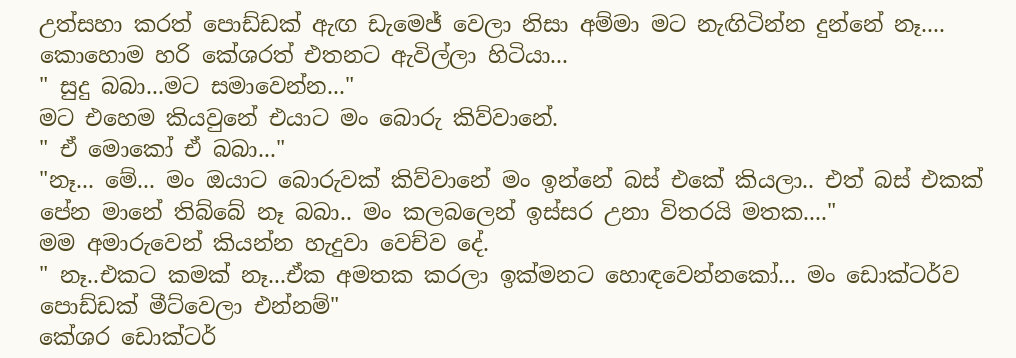උත්සහා කරත් පොඩ්ඩක් ඇඟ ඩැමෙජ් වෙලා නිසා අම්මා මට නැඟිටින්න දුන්නේ නෑ.... කොහොම හරි කේශරත් එතනට ඇවිල්ලා හිටියා...
" සුදු බබා...මට සමාවෙන්න..."
මට එහෙම කියවුනේ එයාට මං බොරු කිව්වානේ.
" ඒ මොකෝ ඒ බබා..."
"නෑ... මේ... මං ඔයාට බොරුවක් කිව්වානේ මං ඉන්නේ බස් එකේ කියලා.. එත් බස් එකක් පේන මානේ තිබ්බේ නෑ බබා.. මං කලබලෙන් ඉස්සර උනා විතරයි මතක...."
මම අමාරුවෙන් කියන්න හැදුවා වෙච්ව දේ.
" නෑ..එකට කමක් නෑ...ඒක අමතක කරලා ඉක්මනට හොඳවෙන්නකෝ... මං ඩොක්ටර්ව පොඩ්ඩක් මීට්වෙලා එන්නම්"
කේශර ඩොක්ටර්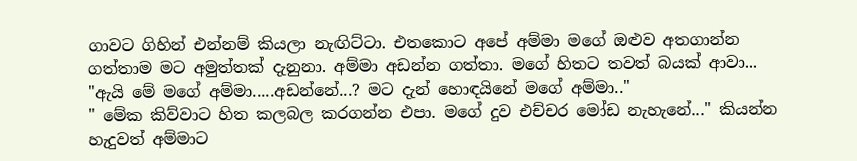ගාවට ගිහින් එන්නම් කියලා නැඟිට්ටා. එතකොට අපේ අම්මා මගේ ඔළුව අතගාන්න ගත්තාම මට අමුත්තක් දැනුනා. අම්මා අඩන්න ගත්තා. මගේ හිතට තවත් බයක් ආවා...
"ඇයි මේ මගේ අම්මා.....අඩන්නේ...? මට දැන් හොඳයිනේ මගේ අම්මා.."
" මේක කිව්වාට හිත කලබල කරගන්න එපා. මගේ දුව එච්චර මෝඩ නැහැනේ..." කියන්න හැදුවත් අම්මාට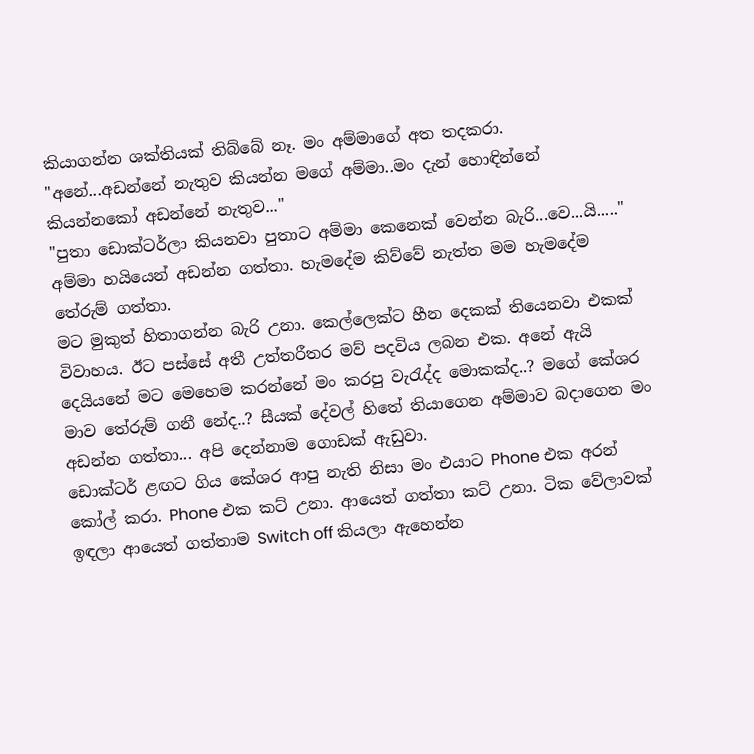කියාගන්න ශක්තියක් තිබ්බේ නෑ. මං අම්මාගේ අත තදකරා.
"අනේ...අඩන්නේ නැතුව කියන්න මගේ අම්මා..මං දැන් හොඳින්නේ කියන්නකෝ අඩන්නේ නැතුව..."
"පුතා ඩොක්ටර්ලා කියනවා පුතාට අම්මා කෙනෙක් වෙන්න බැරි...වෙ...යි....." අම්මා හයියෙන් අඩන්න ගත්තා. හැමදේම කිව්වේ නැත්ත මම හැමදේම තේරුම් ගත්තා.
මට මුකුත් හිතාගන්න බැරි උනා. කෙල්ලෙක්ට හීන දෙකක් තියෙනවා එකක් විවාහය. ඊට පස්සේ අතී උත්තරීතර මව් පදවිය ලබන එක. අනේ ඇයි දෙයියනේ මට මෙහෙම කරන්නේ මං කරපු වැරැද්ද මොකක්ද..? මගේ කේශර මාව තේරුම් ගනී නේද..? සීයක් දේවල් හිතේ තියාගෙන අම්මාව බදාගෙන මං අඩන්න ගත්තා... අපි දෙන්නාම ගොඩක් ඇඩුවා.
ඩොක්ටර් ළඟට ගිය කේශර ආපු නැති නිසා මං එයාට Phone එක අරන් කෝල් කරා. Phone එක කට් උනා. ආයෙත් ගත්තා කට් උනා. ටික වේලාවක් ඉඳලා ආයෙත් ගත්තාම Switch off කියලා ඇහෙන්න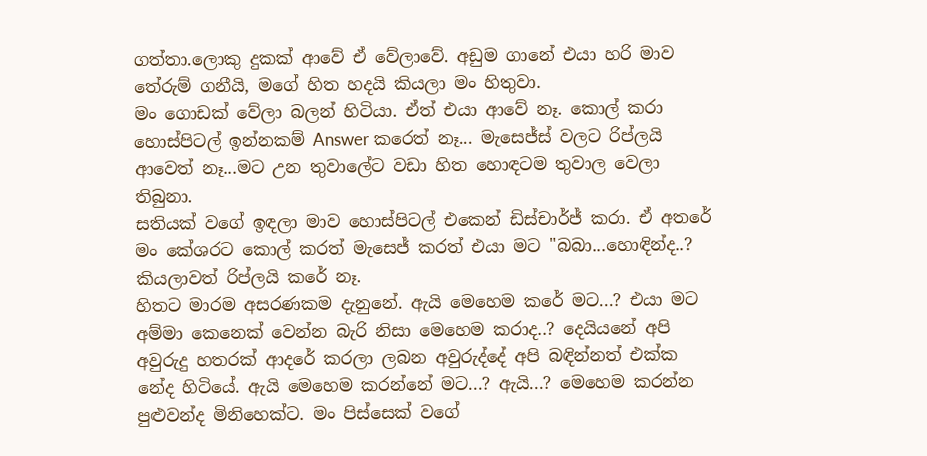ගත්තා.ලොකු දුකක් ආවේ ඒ වේලාවේ. අඩුම ගානේ එයා හරි මාව තේරුම් ගනීයි, මගේ හිත හදයි කියලා මං හිතුවා.
මං ගොඩක් වේලා බලන් හිටියා. ඒත් එයා ආවේ නෑ. කොල් කරා හොස්පිටල් ඉන්නකම් Answer කරෙත් නෑ... මැසෙජ්ස් වලට රිප්ලයි ආවෙත් නෑ...මට උන තුවාලේට වඩා හිත හොඳටම තුවාල වෙලා තිබුනා.
සතියක් වගේ ඉඳලා මාව හොස්පිටල් එකෙන් ඩිස්චාර්ජ් කරා. ඒ අතරේ මං කේශරට කොල් කරත් මැසෙජ් කරත් එයා මට "බබා...හොඳින්ද..? කියලාවත් රිප්ලයි කරේ නෑ.
හිතට මාරම අසරණකම දැනුනේ. ඇයි මෙහෙම කරේ මට...? එයා මට අම්මා කෙනෙක් වෙන්න බැරි නිසා මෙහෙම කරාද..? දෙයියනේ අපි අවුරුදු හතරක් ආදරේ කරලා ලබන අවුරුද්දේ අපි බඳින්නත් එක්ක නේද හිටියේ. ඇයි මෙහෙම කරන්නේ මට...? ඇයි...? මෙහෙම කරන්න පුළුවන්ද මිනිහෙක්ට. මං පිස්සෙක් වගේ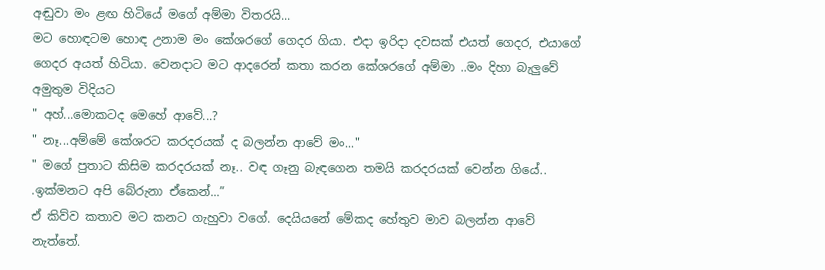අඬුවා මං ළඟ හිටියේ මගේ අම්මා විතරයි...
මට හොඳටම හොඳ උනාම මං කේශරගේ ගෙදර ගියා. එදා ඉරිදා දවසක් එයත් ගෙදර, එයාගේ ගෙදර අයත් හිටියා. වෙනදාට මට ආදරෙන් කතා කරන කේශරගේ අම්මා ..මං දිහා බැලුවේ අමුතුම විදියට
" අහ්...මොකටද මෙහේ ආවේ...?
" නෑ...අම්මේ කේශරට කරදරයක් ද බලන්න ආවේ මං..."
" මගේ පුතාට කිසිම කරදරයක් නෑ.. වඳ ගෑනු බැඳගෙන තමයි කරදරයක් වෙන්න ගියේ.. .ඉක්මනට අපි බේරුනා ඒකෙන්...”
ඒ කිව්ව කතාව මට කනට ගැහුවා වගේ. දෙයියනේ මේකද හේතුව මාව බලන්න ආවේ නැත්තේ.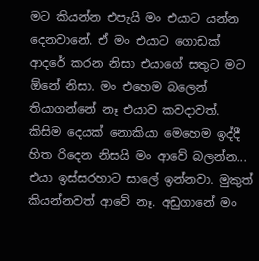මට කියන්න එපැයි මං එයාට යන්න දෙනවානේ. ඒ මං එයාට ගොඩක් ආදරේ කරන නිසා එයාගේ සතුට මට ඕනේ නිසා. මං එහෙම බලෙන් තියාගන්නේ නෑ එයාව කවදාවත්. කිසිම දෙයක් නොකියා මෙහෙම ඉද්දී හිත රිදෙන නිසයි මං ආවේ බලන්න... එයා ඉස්සරහාට සාලේ ඉන්නවා. මුකුත් කියන්නවත් ආවේ නෑ. අඩුගානේ මං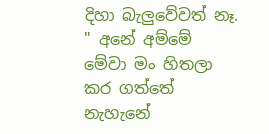දිහා බැලුවේවත් නෑ.
" අනේ අම්මේ මේවා මං හිතලා කර ගත්තේ නැහැනේ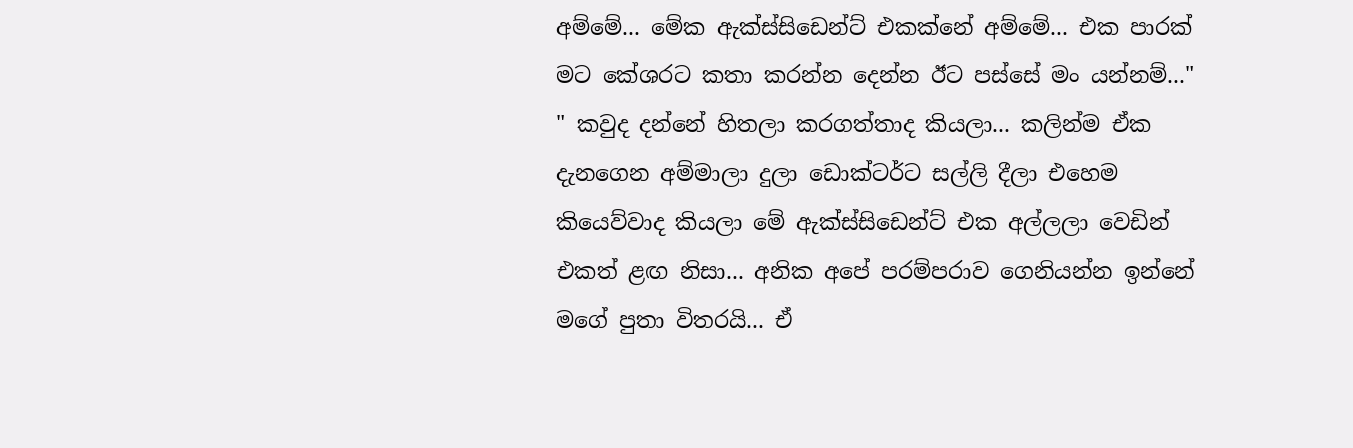අම්මේ... මේක ඇක්ස්සිඩෙන්ට් එකක්නේ අම්මේ... එක පාරක් මට කේශරට කතා කරන්න දෙන්න ඊට පස්සේ මං යන්නම්..."
" කවුද දන්නේ හිතලා කරගත්තාද කියලා... කලින්ම ඒක දැනගෙන අම්මාලා දුලා ඩොක්ටර්ට සල්ලි දීලා එහෙම කියෙව්වාද කියලා මේ ඇක්ස්සිඩෙන්ට් එක අල්ලලා වෙඩින් එකත් ළඟ නිසා... අනික අපේ පරම්පරාව ගෙනියන්න ඉන්නේ මගේ පුතා විතරයි... ඒ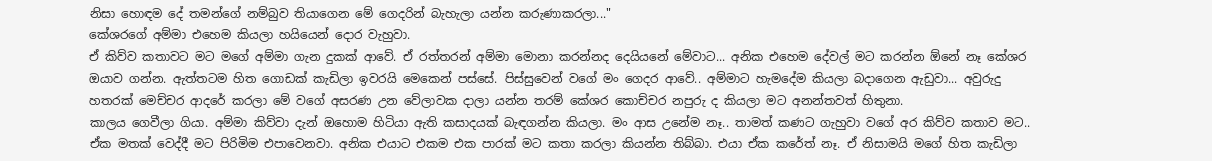නිසා හොඳම දේ තමන්ගේ නම්බුව තියාගෙන මේ ගෙදරින් බැහැලා යන්න කරුණාකරලා..."
කේශරගේ අම්මා එහෙම කියලා හයියෙන් දොර වැහුවා.
ඒ කිව්ව කතාවට මට මගේ අම්මා ගැන දුකක් ආවේ. ඒ රත්තරන් අම්මා මොනා කරන්නද දෙයියනේ මේවාට... අනික එහෙම දේවල් මට කරන්න ඕනේ නෑ කේශර ඔයාව ගන්න. ඇත්තටම හිත ගොඩක් කැඩිලා ඉවරයි මෙකෙන් පස්සේ. පිස්සුවෙන් වගේ මං ගෙදර ආවේ.. අම්මාට හැමදේම කියලා බදාගෙන ඇඩුවා... අවුරුදු හතරක් මෙච්චර ආදරේ කරලා මේ වගේ අසරණ උන වේලාවක දාලා යන්න තරම් කේශර කොච්චර නපුරු ද කියලා මට අනන්තවත් හිතුනා.
කාලය ගෙවීලා ගියා. අම්මා කිව්වා දැන් ඔහොම හිටියා ඇති කසාදයක් බැඳගන්න කියලා. මං ආස උනේම නෑ.. තාමත් කණට ගැහුවා වගේ අර කිව්ව කතාව මට.. ඒක මතක් වෙද්දී මට පිරිමිම එපාවෙනවා. අනික එයාට එකම එක පාරක් මට කතා කරලා කියන්න තිබ්බා. එයා ඒක කරේත් නෑ. ඒ නිසාමයි මගේ හිත කැඩිලා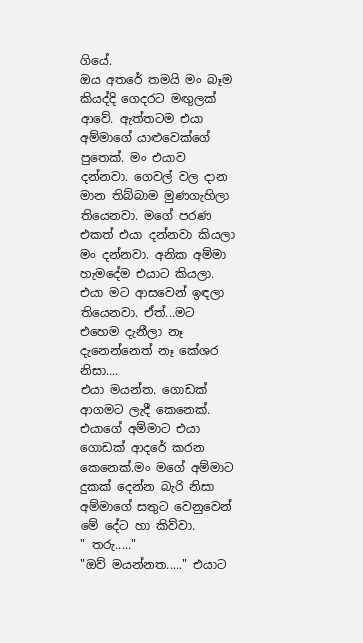ගියේ.
ඔය අතරේ තමයි මං බෑම කියද්දි ගෙදරට මඟුලක් ආවේ. ඇත්තටම එයා අම්මාගේ යාළුවෙක්ගේ පුතෙක්. මං එයාව දන්නවා. ගෙවල් වල දාන මාන තිබ්බාම මුණගැහිලා තියෙනවා. මගේ පරණ එකත් එයා දන්නවා කියලා මං දන්නවා. අනික අම්මා හැමදේම එයාට කියලා. එයා මට ආසවෙන් ඉඳලා තියෙනවා. ඒත්...මට එහෙම දැනීලා නෑ දැනෙන්නෙත් නෑ කේශර නිසා....
එයා මයන්ත. ගොඩක් ආගමට ලැදී කෙනෙක්. එයාගේ අම්මාට එයා ගොඩක් ආදරේ කරන කෙනෙක්.මං මගේ අම්මාට දුකක් දෙන්න බැරි නිසා අම්මාගේ සතුට වෙනුවෙන් මේ දේට හා කිව්වා.
" තරු....."
"ඔව් මයන්නත....." එයාට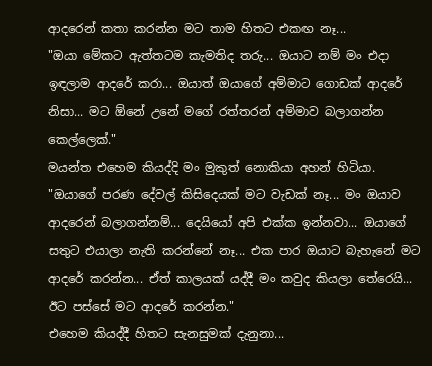ආදරෙන් කතා කරන්න මට තාම හිතට එකඟ නෑ...
"ඔයා මේකට ඇත්තටම කැමතිද තරු... ඔයාට නම් මං එදා ඉඳලාම ආදරේ කරා... ඔයාත් ඔයාගේ අම්මාට ගොඩක් ආදරේ නිසා... මට ඕනේ උනේ මගේ රත්තරන් අම්මාව බලාගන්න කෙල්ලෙක්."
මයන්ත එහෙම කියද්දි මං මුකුත් නොකියා අහන් හිටියා.
"ඔයාගේ පරණ දේවල් කිසිදෙයක් මට වැඩක් නෑ... මං ඔයාව ආදරෙන් බලාගන්නම්... දෙයියෝ අපි එක්ක ඉන්නවා... ඔයාගේ සතුට එයාලා නැති කරන්නේ නෑ... එක පාර ඔයාට බැහැනේ මට ආදරේ කරන්න... ඒත් කාලයක් යද්දී මං කවුද කියලා තේරෙයි... ඊට පස්සේ මට ආදරේ කරන්න."
එහෙම කි‍යද්දී හිතට සැනසුමක් දැනුනා...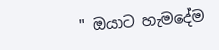" ඔයාට හැමදේම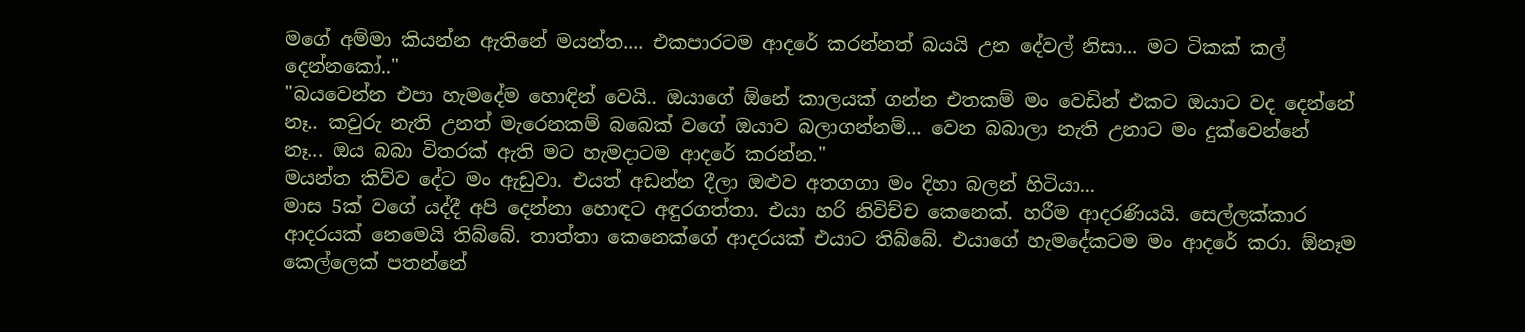මගේ අම්මා කියන්න ඇතිනේ මයන්ත.... එකපාරටම ආදරේ කරන්නත් බයයි උන දේවල් නිසා... මට ටිකක් කල් දෙන්නකෝ.."
"බයවෙන්න එපා හැමදේම හොඳින් වෙයි.. ඔයාගේ ඕනේ කාලයක් ගන්න එතකම් මං වෙඩින් එකට ඔයාට වද දෙන්නේ නෑ.. කවුරු නැති උනත් මැරෙනකම් බබෙක් වගේ ඔයාව බලාගන්නම්... වෙන බබාලා නැති උනාට මං දුක්වෙන්නේ නෑ... ඔය බබා විතරක් ඇති මට හැමදාටම ආදරේ කරන්න."
මයන්ත කිව්ව දේට මං ඇඩුවා. එයත් අඩන්න දීලා ඔළුව අතගගා මං දිහා බලන් හිටියා...
මාස 5ක් වගේ යද්දී අපි දෙන්නා හොඳට අඳුරගත්තා. එයා හරි නිවිච්ච කෙනෙක්. හරීම ආදරණියයි. සෙල්ලක්කාර ආදරයක් නෙමෙයි තිබ්බේ. තාත්තා කෙනෙක්ගේ ආදරයක් එයාට තිබ්බේ. එයාගේ හැමදේකටම මං ආදරේ කරා. ඕනෑම කෙල්ලෙක් පතන්නේ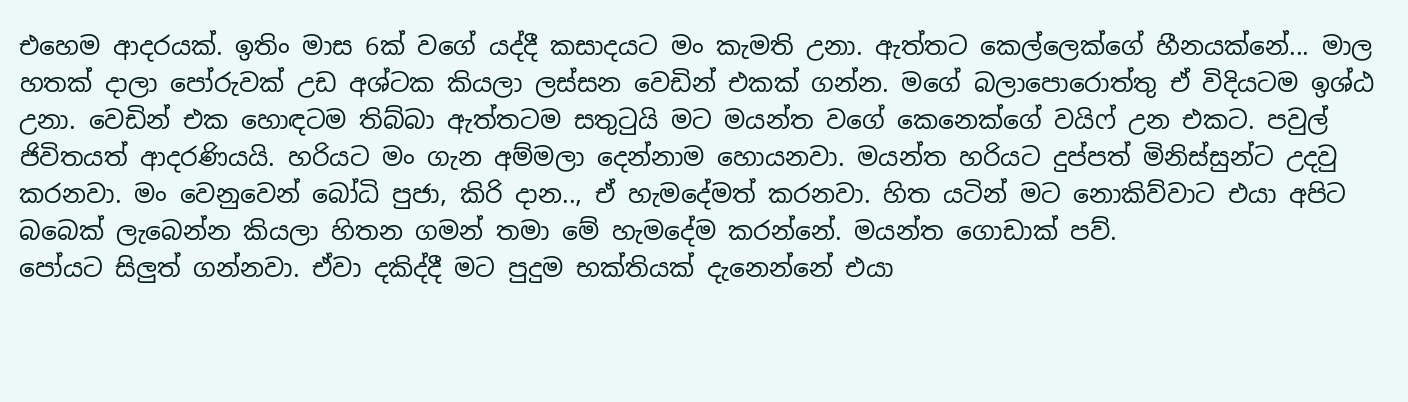එහෙම ආදරයක්. ඉතිං මාස 6ක් වගේ යද්දී කසාදයට මං කැමති උනා. ඇත්තට කෙල්ලෙක්ගේ හීනයක්නේ... මාල හතක් දාලා පෝරුවක් උඩ අශ්ටක කියලා ලස්සන වෙඩින් එකක් ගන්න. මගේ බලාපොරොත්තු ඒ විදියටම ඉශ්ඨ උනා. වෙඩින් එක හොඳටම තිබ්බා ඇත්තටම සතුටුයි මට මයන්ත වගේ කෙනෙක්ගේ වයිෆ් උන එකට. පවුල් ජිවිතයත් ආදරණියයි. හරියට මං ගැන අම්මලා දෙන්නාම හොයනවා. මයන්ත හරියට දුප්පත් මිනිස්සුන්ට උදවු කරනවා. මං වෙනුවෙන් බෝධි පුජා, කිරි දාන.., ඒ හැමදේමත් කරනවා. හිත යටින් මට නොකිව්වාට එයා අපිට බබෙක් ලැබෙන්න කියලා හිතන ගමන් තමා මේ හැමදේම කරන්නේ. මයන්ත ගොඩාක් පව්.
පෝයට සිලුත් ගන්නවා. ඒවා දකිද්දී මට පුදුම භක්තියක් දැනෙන්නේ එයා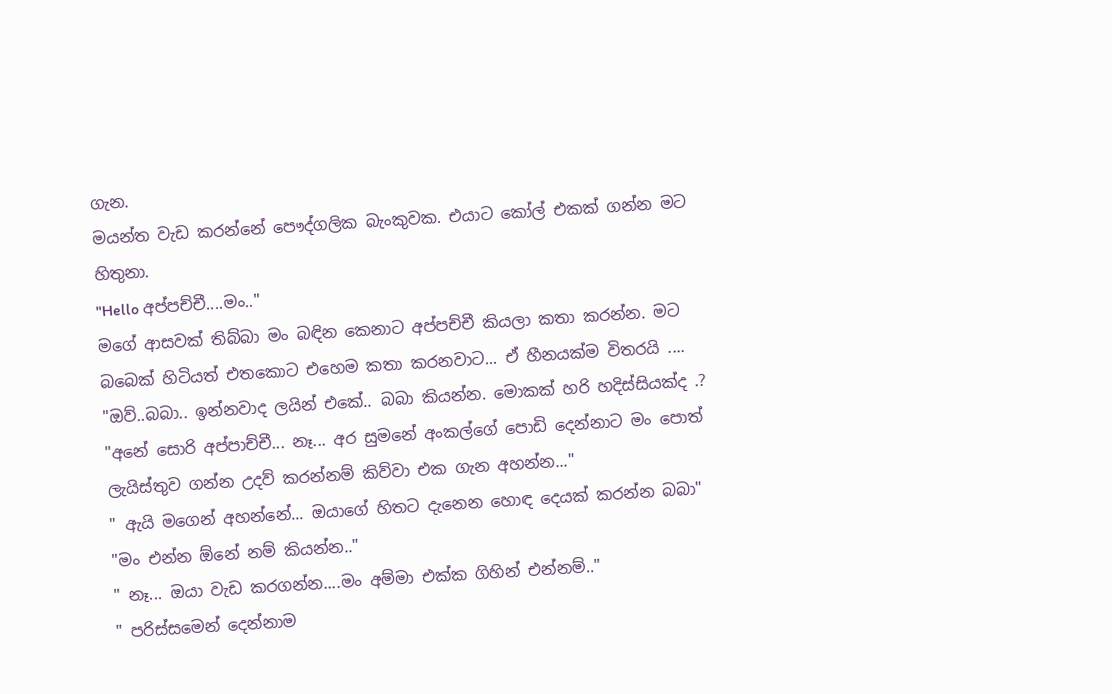ගැන.
මයන්ත වැඩ කරන්නේ පෞද්ගලික බැංකුවක. එයාට කෝල් එකක් ගන්න මට හිතුනා.
"Hello අප්පච්චී....මං.."
මගේ ආසවක් තිබ්බා මං බඳින කෙනාට අප්පච්චී කියලා කතා කරන්න. මට බබෙක් හිටියත් එතකොට එහෙම කතා කරනවාට... ඒ හීනයක්ම විතරයි ....
"ඔව්..බබා.. ඉන්නවාද ලයින් එකේ.. බබා කියන්න. මොකක් හරි හදිස්සියක්ද .?
"අනේ සොරි අප්පාච්චී... නෑ... අර සුමනේ අංකල්ගේ පොඩි දෙන්නාට මං පොත් ලැයිස්තුව ගන්න උදව් කරන්නම් කිව්වා එක ගැන අහන්න..."
" ඇයි මගෙන් අහන්නේ... ඔයාගේ හිතට දැනෙන හොඳ දෙයක් කරන්න බබා"
"මං එන්න ඕනේ නම් කියන්න.."
" නෑ... ඔයා වැඩ කරගන්න....මං අම්මා එක්ක ගිහින් එන්නම්.."
" පරිස්සමෙන් දෙන්නාම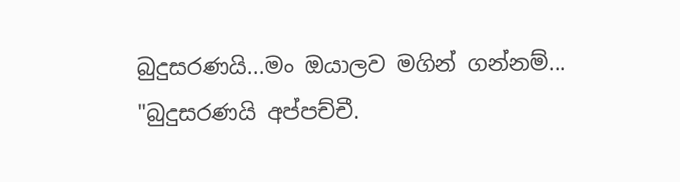බුදුසරණයි...මං ඔයාලව මගින් ගන්නම්...
"බුදුසරණයි අප්පච්චී.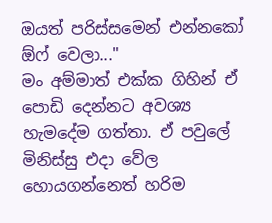ඔයත් පරිස්සමෙන් එන්නකෝ ඕෆ් වෙලා..."
මං අම්මාත් එක්ක ගිහින් ඒ පොඩි දෙන්නට අවශ්‍ය හැමදේම ගත්තා. ඒ පවුලේ මිනිස්සු එදා වේල හොයගන්නෙත් හරිම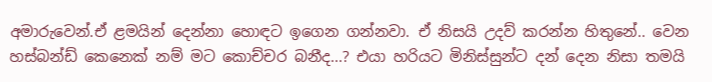අමාරුවෙන්.ඒ ළමයින් දෙන්නා හොඳට ඉගෙන ගන්නවා. ඒ නිසයි උදව් කරන්න හිතුනේ.. වෙන හස්බන්ඩ් කෙනෙක් නම් මට කොච්චර බනීද...? එයා හරියට මිනිස්සුන්ට දන් දෙන නිසා තමයි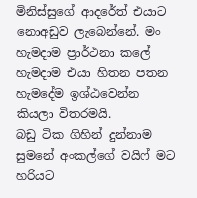මිනිස්සුගේ ආදරේත් එයාට නොඅඩුව ලැබෙන්නේ. මං හැමදාම ප්‍රාර්ථනා කලේ හැමදාම එයා හිතන පතන හැමදේම ඉශ්ඨවෙන්න කියලා විතරමයි.
බඩු ටික ගිහින් දුන්නාම සුමනේ අංකල්ගේ වයිෆ් මට හරියට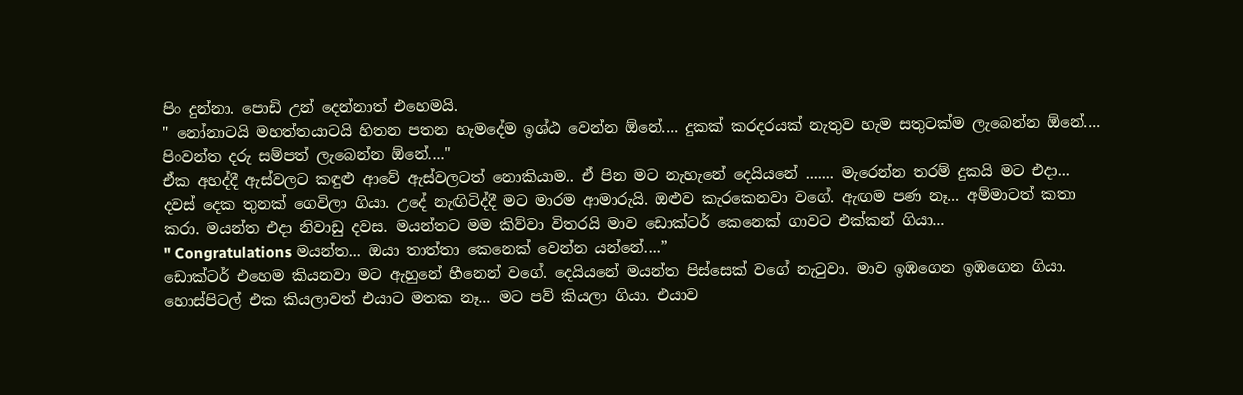පිං දුන්නා. පොඩි උන් දෙන්නාත් එහෙමයි.
" නෝනාටයි මහත්තයාටයි හිතන පතන හැමදේම ඉශ්ඨ වෙන්න ඕනේ.... දුකක් කරදරයක් නැතුව හැම සතුටක්ම ලැබෙන්න ඕනේ.... පිංවන්ත දරු සම්පත් ලැබෙන්න ඕනේ...."
ඒක අහද්දී ඇස්වලට කඳුළු ආවේ ඇස්වලටත් නොකියාම.. ඒ පින මට නැහැනේ දෙයියනේ ....... මැරෙන්න තරම් දුකයි මට එදා...
දවස් දෙක තුනක් ගෙවිලා ගියා. උදේ නැඟිටිද්දී මට මාරම ආමාරුයි. ඔළුව කැරකෙනවා වගේ. ඇඟම පණ නෑ... අම්මාටත් කතා කරා. මයන්ත එදා නිවාඩු දවස. මයන්තට මම කිව්වා විතරයි මාව ඩොක්ටර් කෙනෙක් ගාවට එක්කන් ගියා...
" Congratulations මයන්ත... ඔයා තාත්තා කෙනෙක් වෙන්න යන්නේ....”
ඩොක්ටර් එහෙම කියනවා මට ඇහුනේ හීනෙන් වගේ. දෙයියනේ මයන්ත පිස්සෙක් වගේ නැටුවා. මාව ඉඹගෙන ඉඹගෙන ගියා. හොස්පිටල් එක කියලාවත් එයාට මතක නෑ... මට පව් කියලා ගියා. එයාව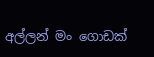අල්ලන් මං ගොඩක්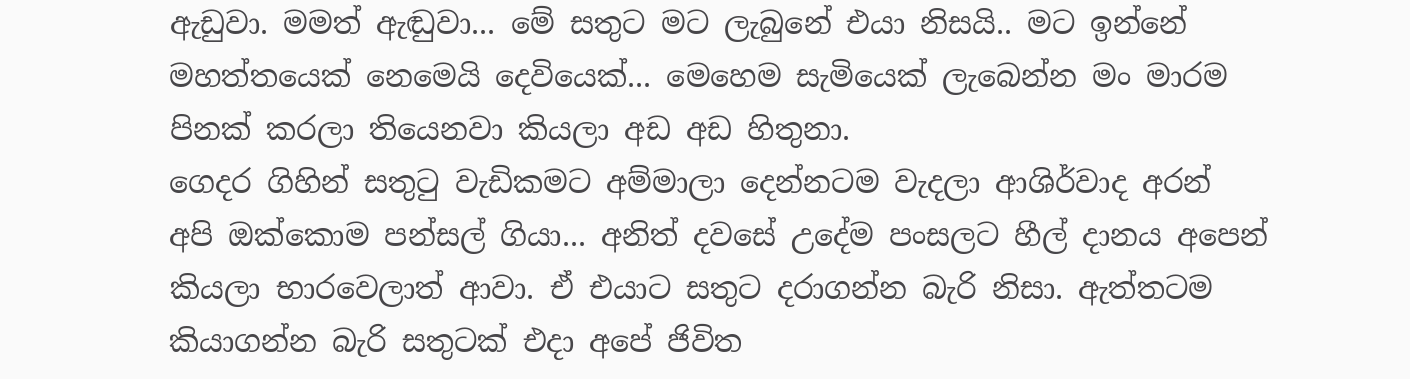ඇඩුවා. මමත් ඇඬුවා... මේ සතුට මට ලැබුනේ එයා නිසයි.. මට ඉන්නේ මහත්තයෙක් නෙමෙයි දෙවියෙක්... මෙහෙම සැමියෙක් ලැබෙන්න මං මාරම පිනක් කරලා තියෙනවා කියලා අඩ අඩ හිතුනා.
ගෙදර ගිහින් සතුටු වැඩිකමට අම්මාලා දෙන්නටම වැදලා ආශිර්වාද අරන් අපි ඔක්කොම පන්සල් ගියා... අනිත් දවසේ උදේම පංසලට හීල් දානය අපෙන් කියලා භාරවෙලාත් ආවා. ඒ එයාට සතුට දරාගන්න බැරි නිසා. ඇත්තටම කියාගන්න බැරි සතුටක් එදා අපේ ජිවිත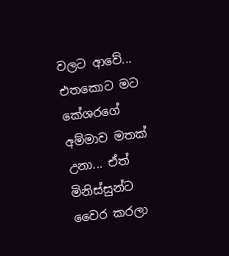වලට ආවේ... එතකොට මට කේශරගේ අම්මාව මතක් උනා... ඒත් මිනිස්සුන්ට වෛර කරලා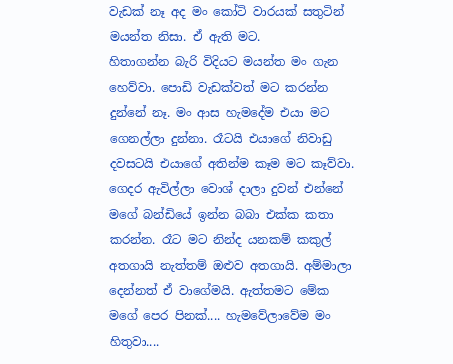වැඩක් නෑ අද මං කෝටි වාරයක් සතුටින් මයන්ත නිසා. ඒ ඇති මට.
හිතාගන්න බැරි විදියට මයන්ත මං ගැන හෙව්වා. පොඩි වැඩක්වත් මට කරන්න දුන්නේ නෑ. මං ආස හැමදේම එයා මට ගෙනල්ලා දුන්නා. රෑටයි එයාගේ නිවාඩු දවසටයි එයාගේ අතින්ම කෑම මට කෑව්වා. ගෙදර ඇවිල්ලා වොශ් දාලා දුවන් එන්නේ මගේ බන්ඩියේ ඉන්න බබා එක්ක කතා කරන්න. රෑට මට නින්ද යනකම් කකුල් අතගායි නැත්තම් ඔළුව අතගායි. අම්මාලා දෙන්නත් ඒ වාගේමයි. ඇත්තමට මේක මගේ පෙර පිනක්.... හැමවේලාවේම මං හිතුවා....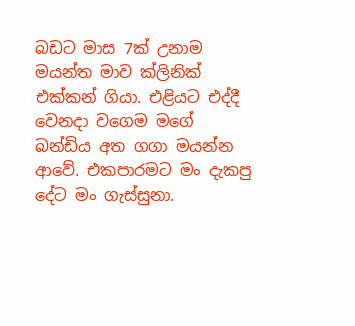බඩට මාස 7ක් උනාම මයන්ත මාව ක්ලිනික් එක්කන් ගියා. එළියට එද්දී වෙනදා වගෙම මගේ බන්ඩිය අත ගගා මයන්න ආවේ. එකපාරමට මං දැකපු දේට මං ගැස්සුනා.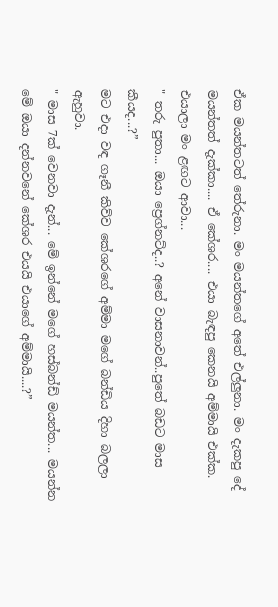ඒක මයන්තටත් තේරුනා. මං මයන්තගේ අතේ එල්ලුනා. මං දැකපු දේ මයන්තත් දැක්කා.... ඒ කේශර.... එයා බැඳපු කෙනයි අම්මායි එක්ක. එයාලා මං ළඟට ආවා...
" තරු පුතා... ඔයා ප්‍රෙග්නට්ද..? අනේ වාසනාවන්..පුතේ බඩට මාස කීයද...?”
මට එදා වඳ ගෑනී කිව්ව කේශරගේ අම්මා මගේ බන්ඩිය දිහා බලලා ඇහුවා.
" මාස 7ක් වෙනවා දැන්... මේ ඉන්නේ මගේ හස්බන්ඩ් මයන්ත... මයන්න මේ ඔයා දන්නවනේ කේශර එයයි එයාගේ අම්මායි....?”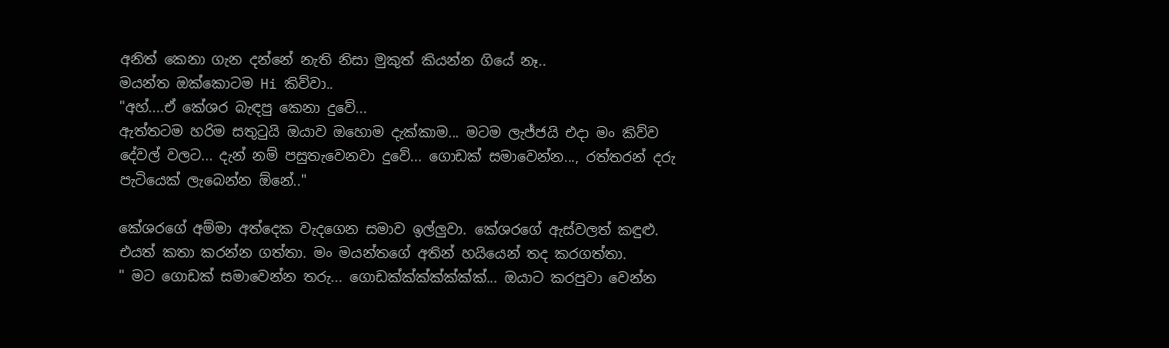අනිත් කෙනා ගැන දන්නේ නැති නිසා මුකුත් කියන්න ගියේ නෑ..
මයන්ත ඔක්කොටම Hi කිව්වා..
"අහ්....ඒ කේශර බැඳපු කෙනා දුවේ...
ඇත්තටම හරිම සතුටුයි ඔයාව ඔහොම දැක්කාම... මටම ලැජ්ජයි එදා මං කිව්ව දේවල් වලට... දැන් නම් පසුතැවෙනවා දුවේ... ගොඩක් සමාවෙන්න..., රත්තරන් දරු පැටියෙක් ලැබෙන්න ඕනේ.."

කේශරගේ අම්මා අත්දෙක වැදගෙන සමාව ඉල්ලුවා. කේශරගේ ඇස්වලත් කඳුළු. එයත් කතා කරන්න ගත්තා. මං මයන්තගේ අතින් හයියෙන් තද කරගත්තා.
" මට ගොඩක් සමාවෙන්න තරු... ගොඩක්ක්ක්ක්ක්ක්ක්... ඔයාට කරපුවා වෙන්න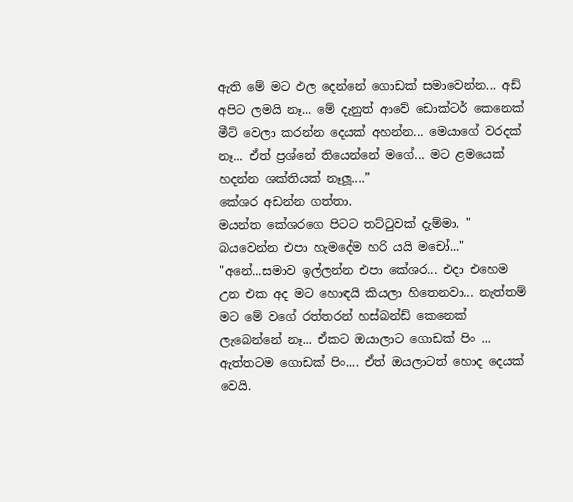ඇති මේ මට ඵල දෙන්නේ ගොඩක් සමාවෙන්න... අඩ් අපිට ලමයි නෑ... මේ දැනුත් ආවේ ඩොක්ටර් කෙනෙක් මීට් වෙලා කරන්න දෙයක් අහන්න... මෙයාගේ වරදක් නෑ... ඒත් ප්‍රශ්නේ තියෙන්නේ මගේ... මට ළමයෙක් හදන්න ශක්තියක් නෑලූ....”
කේශර අඩන්න ගත්තා.
මයන්ත කේශරගෙ පිටට තට්ටුවක් දැම්මා. " බයවෙන්න එපා හැමදේම හරි යයි මචෝ..."
"අනේ...සමාව ඉල්ලන්න එපා කේශර... එදා එහෙම උන එක අද මට හොඳයි කියලා හිතෙනවා... නැත්තම් මට මේ වගේ රත්තරන් හස්බන්ඩ් කෙනෙක් ලැබෙන්නේ නෑ... ඒකට ඔයාලාට ගොඩක් පිං ... ඇත්තටම ගොඩක් පිං.... ඒත් ඔයලාටත් හොද දෙයක් වෙයි.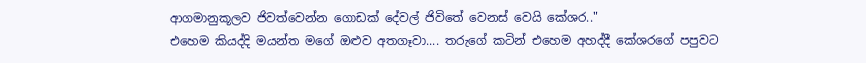ආගමානුකූලව ජිවත්වෙන්න ගොඩක් දේවල් ජිවිතේ වෙනස් වෙයි කේශර.."
එහෙම කියද්දි මයන්ත මගේ ඔළුව අතගෑවා.... තරුගේ කටින් එහෙම අහද්දී කේශරගේ පපුවට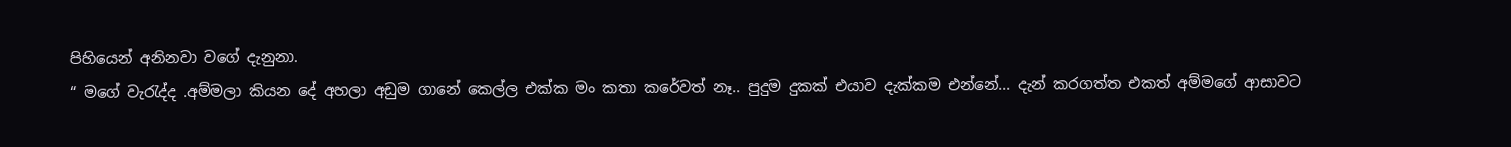පිහියෙන් අනිනවා වගේ දැනුනා.
“ මගේ වැරැද්ද .අම්මලා කියන දේ අහලා අඩුම ගානේ කෙල්ල එක්ක මං කතා කරේවත් නෑ.. පුදුම දුකක් එයාව දැක්කම එන්නේ... දැන් කරගත්ත එකත් අම්මගේ ආසාවට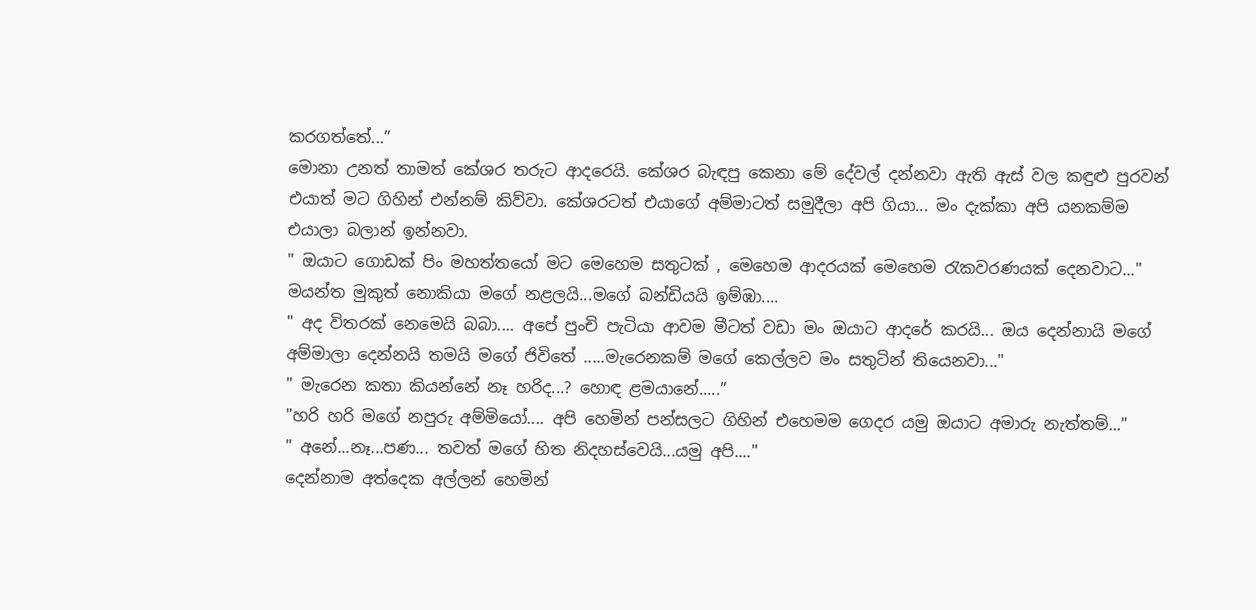කරගත්තේ...”
මොනා උනත් තාමත් කේශර තරුට ආදරෙයි. කේශර බැඳපු කෙනා මේ දේවල් දන්නවා ඇති ඇස් වල කඳුළු පුරවන් එයාත් මට ගිහින් එන්නම් කිව්වා. කේශරටත් එයාගේ අම්මාටත් සමුදීලා අපි ගියා... මං දැක්කා අපි යනකම්ම එයාලා බලාන් ඉන්නවා.
" ඔයාට ගොඩක් පිං මහත්තයෝ මට මෙහෙම සතුටක් , මෙහෙම ආදරයක් මෙහෙම රැකවරණයක් දෙනවාට..."
මයන්ත මුකුත් නොකියා මගේ නළලයි...මගේ බන්ඩියයි ඉම්ඹා....
" අද විතරක් නෙමෙයි බබා.... අපේ පුංචි පැටියා ආවම මීටත් වඩා මං ඔයාට ආදරේ කරයි... ඔය දෙන්නායි මගේ අම්මාලා දෙන්නයි තමයි මගේ ජිවිතේ .....මැරෙනකම් මගේ කෙල්ලව මං සතුටින් තියෙනවා..."
" මැරෙන කතා කියන්නේ නෑ හරිද...? හොඳ ළමයානේ.....”
"හරි හරි මගේ නපුරු අම්මියෝ.... අපි හෙමින් පන්සලට ගිහින් එහෙමම ගෙදර යමු ඔයාට අමාරු නැත්තම්..."
" අනේ...නෑ...පණ... තවත් මගේ හිත නිදහස්වෙයි...යමු අපි...."
දෙන්නාම අත්දෙක අල්ලන් හෙමින්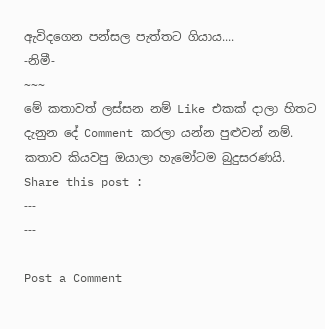ඇවිදගෙන පන්සල පැත්තට ගියාය....
-නිමී-
~~~
මේ කතාවත් ලස්සන නම් Like එකක් දාලා හිතට දැනුන දේ Comment කරලා යන්න පුළුවන් නම්. කතාව කියවපු ඔයාලා හැමෝටම බුදුසරණයි.
Share this post :
---
---

Post a Comment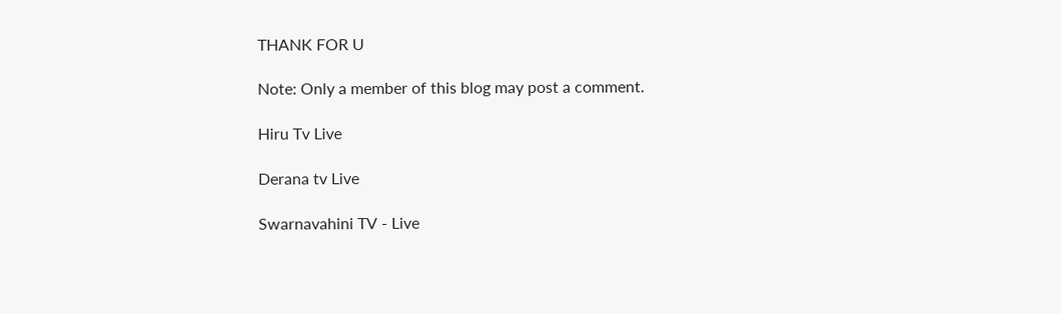THANK FOR U

Note: Only a member of this blog may post a comment.

Hiru Tv Live

Derana tv Live

Swarnavahini TV - Live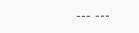--- ---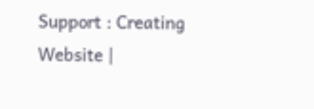Support : Creating Website |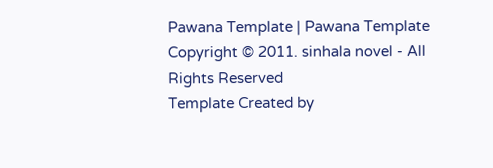Pawana Template | Pawana Template
Copyright © 2011. sinhala novel - All Rights Reserved
Template Created by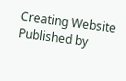Creating Website Published by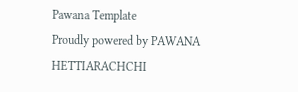Pawana Template
Proudly powered by PAWANA HETTIARACHCHI